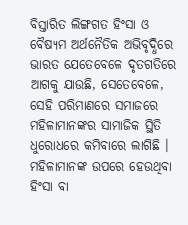ବିସ୍ତାରିତ ଲିଙ୍ଗଗତ ହିଂସା ଓ ବୈଷ୍ୟମ ଅର୍ଥନୈତିକ ଅଭିବୃଦ୍ଧିରେ ଭାରତ ଯେତେବେଳେ ଦୃତଗତିରେ ଆଗକୁ ଯାଉଛି, ସେତେବେଳେ, ସେହି ପରିମାଣରେ ସମାଜରେ ମହିଳାମାନଙ୍କର ସାମାଜିକ ସ୍ଥିତି ଧୁରୋଧରେ କମିବାରେ ଲାଗିଛି । ମହିଳାମାନଙ୍କ ଉପରେ ହେଉଥିବା ହିଂସା ବା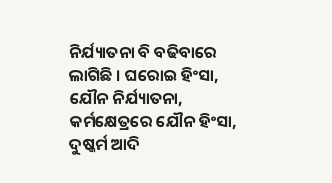ନିର୍ଯ୍ୟାତନା ବି ବଢିବାରେ ଲାଗିଛି । ଘରୋଇ ହିଂସା, ଯୌନ ନିର୍ଯ୍ୟାତନା, କର୍ମକ୍ଷେତ୍ରରେ ଯୌନ ହିଂସା, ଦୁଷ୍କର୍ମ ଆଦି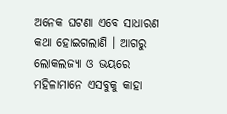ଅନେକ ଘଟଣା ଏବେ ସାଧାରଣ କଥା ହୋଇଗଲାଣି । ଆଗରୁ ଲୋକଲଜ୍ୟା ଓ ଭୟରେ ମହିଳାମାନେ ଏସବୁକୁ କାହା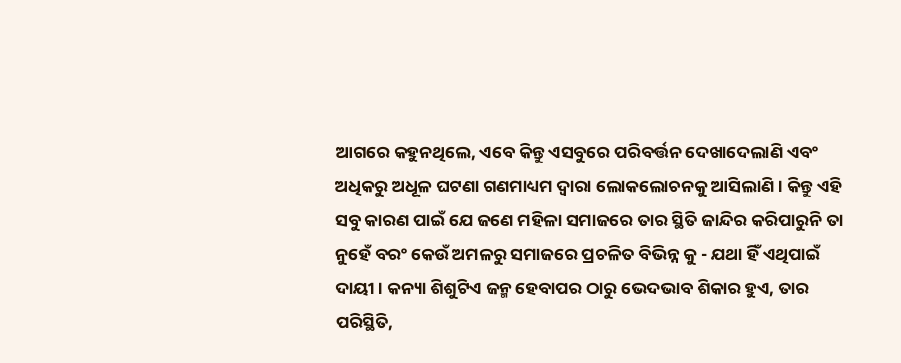ଆଗରେ କହୁନଥିଲେ, ଏବେ କିନ୍ତୁ ଏସବୁରେ ପରିବର୍ତ୍ତନ ଦେଖାଦେଲାଣି ଏବଂ ଅଧିକରୁ ଅଧୂଳ ଘଟଣା ଗଣମାଧ୍ୟମ ଦ୍ଵାରା ଲୋକଲୋଚନକୁ ଆସିଲାଣି । କିନ୍ତୁ ଏହି ସବୁ କାରଣ ପାଇଁ ଯେ ଜଣେ ମହିଳା ସମାଜରେ ତାର ସ୍ଥିତି ଜାନ୍ଦିର କରିପାରୁନି ତା ନୁହେଁ ବରଂ କେଉଁ ଅମଳରୁ ସମାଜରେ ପ୍ରଚଳିତ ବିଭିନ୍ନ କୁ - ଯଥା ହିଁ ଏଥିପାଇଁ ଦାୟୀ । କନ୍ୟା ଶିଶୁଟିଏ ଜନ୍ମ ହେବାପର ଠାରୁ ଭେଦଭାବ ଶିକାର ହୁଏ, ତାର ପରିସ୍ଥିତି,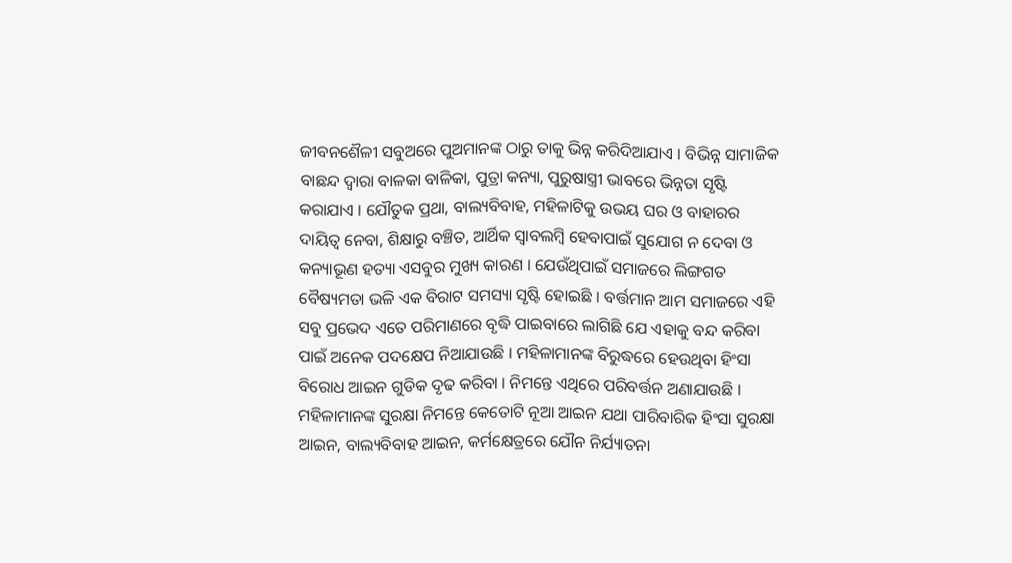ଜୀବନଶୈଳୀ ସବୁଅରେ ପୁଅମାନଙ୍କ ଠାରୁ ତାକୁ ଭିନ୍ନ କରିଦିଆଯାଏ । ବିଭିନ୍ନ ସାମାଜିକ ବାଛନ୍ଦ ଦ୍ଵାରା ବାଳକା ବାଳିକା, ପୁତ୍ରା କନ୍ୟା, ପୁରୁଷାସ୍ତ୍ରୀ ଭାବରେ ଭିନ୍ନତା ସୃଷ୍ଟି କରାଯାଏ । ଯୌତୁକ ପ୍ରଥା, ବାଲ୍ୟବିବାହ, ମହିଳାଟିକୁ ଉଭୟ ଘର ଓ ବାହାରର ଦାୟିତ୍ଵ ନେବା, ଶିକ୍ଷାରୁ ବଞ୍ଚିତ, ଆର୍ଥିକ ସ୍ଵାବଲମ୍ବି ହେବାପାଇଁ ସୁଯୋଗ ନ ଦେବା ଓ କନ୍ୟାଭୂଣ ହତ୍ୟା ଏସବୁର ମୁଖ୍ୟ କାରଣ । ଯେଉଁଥିପାଇଁ ସମାଜରେ ଲିଙ୍ଗଗତ ବୈଷ୍ୟମତା ଭଳି ଏକ ବିରାଟ ସମସ୍ୟା ସୃଷ୍ଟି ହୋଇଛି । ବର୍ତ୍ତମାନ ଆମ ସମାଜରେ ଏହି ସବୁ ପ୍ରଭେଦ ଏତେ ପରିମାଣରେ ବୃଦ୍ଧି ପାଇବାରେ ଲାଗିଛି ଯେ ଏହାକୁ ବନ୍ଦ କରିବା ପାଇଁ ଅନେକ ପଦକ୍ଷେପ ନିଆଯାଉଛି । ମହିଳାମାନଙ୍କ ବିରୁଦ୍ଧରେ ହେଉଥିବା ହିଂସା ବିରୋଧ ଆଇନ ଗୁଡିକ ଦୃଢ କରିବା । ନିମନ୍ତେ ଏଥିରେ ପରିବର୍ତ୍ତନ ଅଣାଯାଉଛି । ମହିଳାମାନଙ୍କ ସୁରକ୍ଷା ନିମନ୍ତେ କେତୋଟି ନୂଆ ଆଇନ ଯଥା ପାରିବାରିକ ହିଂସା ସୁରକ୍ଷା ଆଇନ, ବାଲ୍ୟବିବାହ ଆଇନ, କର୍ମକ୍ଷେତ୍ରରେ ଯୌନ ନିର୍ଯ୍ୟାତନା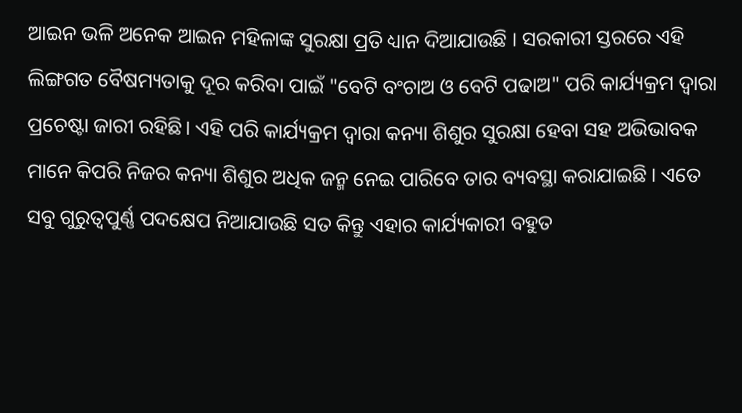ଆଇନ ଭଳି ଅନେକ ଆଇନ ମହିଳାଙ୍କ ସୁରକ୍ଷା ପ୍ରତି ଧ୍ୟାନ ଦିଆଯାଉଛି । ସରକାରୀ ସ୍ତରରେ ଏହି ଲିଙ୍ଗଗତ ବୈଷମ୍ୟତାକୁ ଦୂର କରିବା ପାଇଁ "ବେଟି ବଂଚାଅ ଓ ବେଟି ପଢାଅ" ପରି କାର୍ଯ୍ୟକ୍ରମ ଦ୍ଵାରା ପ୍ରଚେଷ୍ଟା ଜାରୀ ରହିଛି। ଏହି ପରି କାର୍ଯ୍ୟକ୍ରମ ଦ୍ଵାରା କନ୍ୟା ଶିଶୁର ସୁରକ୍ଷା ହେବା ସହ ଅଭିଭାବକ ମାନେ କିପରି ନିଜର କନ୍ୟା ଶିଶୁର ଅଧିକ ଜନ୍ମ ନେଇ ପାରିବେ ତାର ବ୍ୟବସ୍ଥା କରାଯାଇଛି । ଏତେ ସବୁ ଗୁରୁତ୍ଵପୁର୍ଣ୍ଣ ପଦକ୍ଷେପ ନିଆଯାଉଛି ସତ କିନ୍ତୁ ଏହାର କାର୍ଯ୍ୟକାରୀ ବହୁତ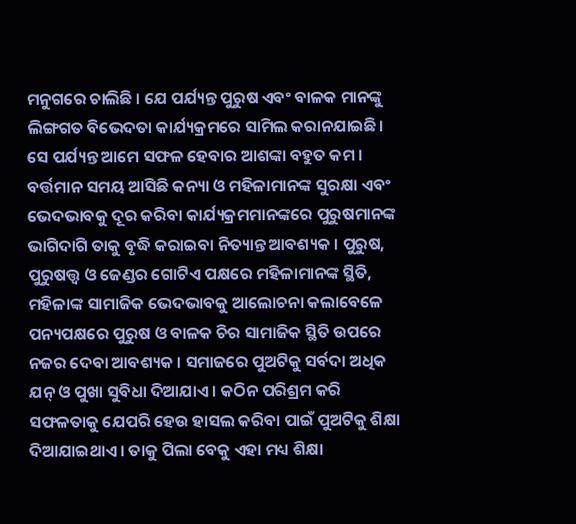ମନୁଗରେ ଚାଲିଛି । ଯେ ପର୍ଯ୍ୟନ୍ତ ପୁରୁଷ ଏବଂ ବାଳକ ମାନଙ୍କୁ ଲିଙ୍ଗଗତ ବିଭେଦତା କାର୍ଯ୍ୟକ୍ରମରେ ସାମିଲ କରାନଯାଇଛି। ସେ ପର୍ଯ୍ୟନ୍ତ ଆମେ ସଫଳ ହେବାର ଆଶଙ୍କା ବହୁତ କମ । ବର୍ତ୍ତମାନ ସମୟ ଆସିଛି କନ୍ୟା ଓ ମହିଳାମାନଙ୍କ ସୁରକ୍ଷା ଏବଂ ଭେଦଭାବକୁ ଦୂର କରିବା କାର୍ଯ୍ୟକ୍ରମମାନଙ୍କରେ ପୁରୁଷମାନଙ୍କ ଭାଗିଦାଗି ତାକୁ ବୃଦ୍ଧି କରାଇବା ନିତ୍ୟାନ୍ତ ଆବଶ୍ୟକ । ପୁରୁଷ, ପୁରୁଷତ୍ତ୍ଵ ଓ ଜେଣ୍ଡର ଗୋଟିଏ ପକ୍ଷରେ ମହିଳାମାନଙ୍କ ସ୍ଥିତି, ମହିଳାଙ୍କ ସାମାଜିକ ଭେଦଭାବକୁ ଆଲୋଚନା କଲାବେଳେ ପନ୍ୟପକ୍ଷରେ ପୁରୁଷ ଓ ବାଳକ ଚିର ସାମାଜିକ ସ୍ଥିତି ଉପରେ ନଜର ଦେବା ଆବଶ୍ୟକ । ସମାଜରେ ପୁଅଟିକୁ ସର୍ବଦା ଅଧିକ ଯନ୍ ଓ ପୁଖା ସୁବିଧା ଦିଆଯାଏ । କଠିନ ପରିଶ୍ରମ କରି ସଫଳତାକୁ ଯେପରି ହେଉ ହାସଲ କରିବା ପାଇଁ ପୁଅଟିକୁ ଶିକ୍ଷା ଦିଆଯାଇଥାଏ । ତାକୁ ପିଲା ବେକୁ ଏହା ମଧ୍ୟ ଶିକ୍ଷା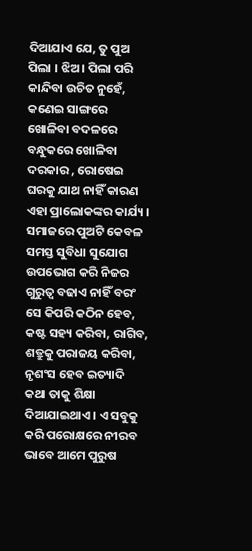ଦିଆଯାଏ ଯେ, ତୁ ପୁଅ ପିଲା । ଝିଅ। ପିଲା ପରି କାନ୍ଦିବା ଉଚିତ ନୁହେଁ, କଣେଇ ସାଙ୍ଗରେ ଖୋଳିବା ବଦଳରେ ବନ୍ଧୁକରେ ଖୋଳିବା ଦରକାର , ରୋଷେଇ ଘରକୁ ଯାଥ ନାହିଁ କାରଣ ଏହା ପ୍ରାଲୋକଙ୍କର କାର୍ଯ୍ୟ । ସମାଜରେ ପୁଅଟି କେବଳ ସମସ୍ତ ସୁବିଧା ସୁଯୋଗ ଉପଭୋଗ କରି ନିଜର ଗୁରୁତ୍ଵ ବଢାଏ ନାହିଁ ବରଂ ସେ କିପରି କଠିନ ହେବ, କଷ୍ଟ ସହ୍ୟ କରିବା, ରାଗିବ, ଶତ୍ରୁକୁ ପରାଜୟ କରିବା, ନୃଶଂସ ହେବ ଇତ୍ୟାଦି କଥା ତାକୁ ଶିକ୍ଷା ଦିଆଯାଇଥାଏ । ଏ ସବୁକୁ କରି ପରୋକ୍ଷରେ ନୀରବ ଭାବେ ଆମେ ପୁରୁଷ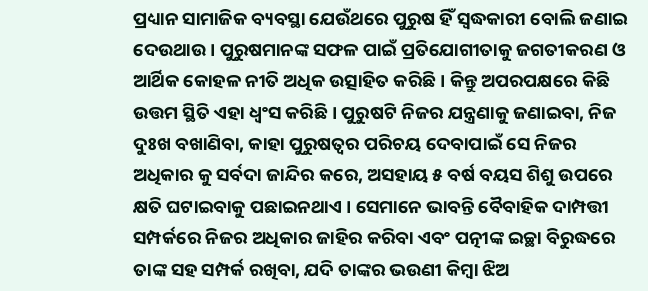ପ୍ରଧ୍ୟାନ ସାମାଜିକ ବ୍ୟବସ୍ଥା ଯେଉଁଥରେ ପୁରୁଷ ହିଁ ସ୍ୱଦ୍ଧକାରୀ ବୋଲି ଜଣାଇ ଦେଉଥାଉ । ପୁରୁଷମାନଙ୍କ ସଫଳ ପାଇଁ ପ୍ରତିଯୋଗୀତାକୁ ଜଗତୀକରଣ ଓ ଆର୍ଥିକ କୋହଳ ନୀତି ଅଧିକ ଉତ୍ସାହିତ କରିଛି । କିନ୍ତୁ ଅପରପକ୍ଷରେ କିଛି ଉତ୍ତମ ସ୍ଥିତି ଏହା ଧ୍ଵଂସ କରିଛି । ପୁରୁଷଟି ନିଜର ଯନ୍ତ୍ରଣାକୁ ଜଣାଇବା, ନିଜ ଦୁଃଖ ବଖାଣିବା, କାହା ପୁରୁଷତ୍ଵର ପରିଚୟ ଦେବାପାଇଁ ସେ ନିଜର ଅଧିକାର କୁ ସର୍ବଦା ଜାନ୍ଦିର କରେ, ଅସହାୟ ୫ ବର୍ଷ ବୟସ ଶିଶୁ ଉପରେ କ୍ଷତି ଘଟାଇବାକୁ ପଛାଇନଥାଏ । ସେମାନେ ଭାବନ୍ତି ବୈବାହିକ ଦାମ୍ପତ୍ତୀ ସମ୍ପର୍କରେ ନିଜର ଅଧିକାର ଜାହିର କରିବା ଏବଂ ପତ୍ନୀଙ୍କ ଇଚ୍ଛା ବିରୁଦ୍ଧରେ ତାଙ୍କ ସହ ସମ୍ପର୍କ ରଖିବା, ଯଦି ତାଙ୍କର ଭଉଣୀ କିମ୍ବା ଝିଅ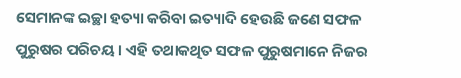ସେମାନଙ୍କ ଇଚ୍ଛା ହତ୍ୟା କରିବା ଇତ୍ୟାଦି ହେଉଛି ଜଣେ ସଫଳ ପୁରୁଷର ପରିଚୟ । ଏହି ତଥାକଥିତ ସଫଳ ପୁରୁଷମାନେ ନିଜର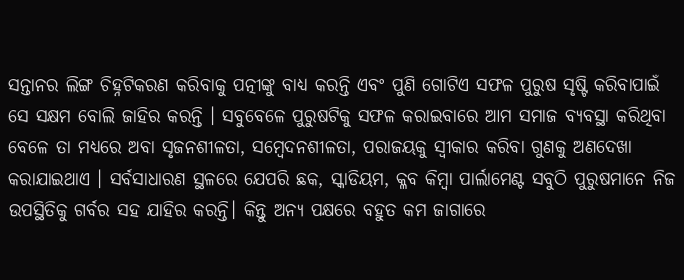ସନ୍ତାନର ଲିଙ୍ଗ ଚିହ୍ନଟିକରଣ କରିବାକୁ ପତ୍ନୀଙ୍କୁ ବାଧ୍ୟ କରନ୍ତି ଏବଂ ପୁଣି ଗୋଟିଏ ସଫଳ ପୁରୁଷ ସୃଷ୍ଟି କରିବାପାଇଁ ସେ ସକ୍ଷମ ବୋଲି ଜାହିର କରନ୍ତି । ସବୁବେଳେ ପୁରୁଷଟିକୁ ସଫଳ କରାଇବାରେ ଆମ ସମାଜ ବ୍ୟବସ୍ଥା କରିଥିବା ବେଳେ ତା ମଧ୍ୟରେ ଅବା ସୃଜନଶୀଳତା, ସମ୍ବେଦନଶୀଳତା, ପରାଜୟକୁ ସ୍ଵୀକାର କରିବା ଗୁଣକୁ ଅଣଦେଖା କରାଯାଇଥାଏ । ସର୍ବସାଧାରଣ ସ୍ଥଳରେ ଯେପରି ଛକ, ସ୍କାଡିୟମ, କ୍ଳବ କିମ୍ବା ପାର୍ଲାମେଣ୍ଟ ସବୁଠି ପୁରୁଷମାନେ ନିଜ ଉପସ୍ଥିତିକୁ ଗର୍ବର ସହ ଯାହିର କରନ୍ତି। କିନ୍ତୁ ଅନ୍ୟ ପକ୍ଷରେ ବହୁତ କମ ଜାଗାରେ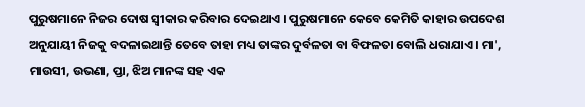ପୁରୁଷମାନେ ନିଜର ଦୋଷ ସ୍ଵୀକାର କରିବାର ଦେଇଥାଏ । ପୁରୁଷମାନେ କେବେ କେମିତି କାହାର ଉପଦେଶ ଅନୁଯାୟୀ ନିଜକୁ ବଦଳାଇଥାନ୍ତି ତେବେ ତାହା ମଧ୍ୟ ତାଙ୍କର ଦୁର୍ବଳତା ବା ବିଫଳତା ବୋଲି ଧରାଯାଏ । ମା', ମାଉସୀ, ଉଭଣା, ପ୍ତା, ଝିଅ ମାନଙ୍କ ସହ ଏକ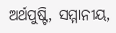ଅର୍ଥପୁଷ୍ଟି, ସମ୍ମାନୀୟ,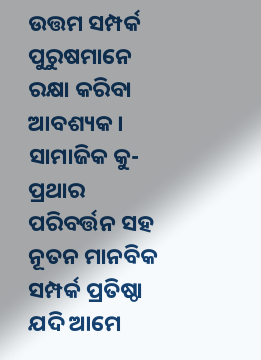ଉତ୍ତମ ସମ୍ପର୍କ ପୁରୁଷମାନେ ରକ୍ଷା କରିବା ଆବଶ୍ୟକ । ସାମାଜିକ କୁ-ପ୍ରଥାର ପରିବର୍ତ୍ତନ ସହ ନୂତନ ମାନବିକ ସମ୍ପର୍କ ପ୍ରତିଷ୍ଠା ଯଦି ଆମେ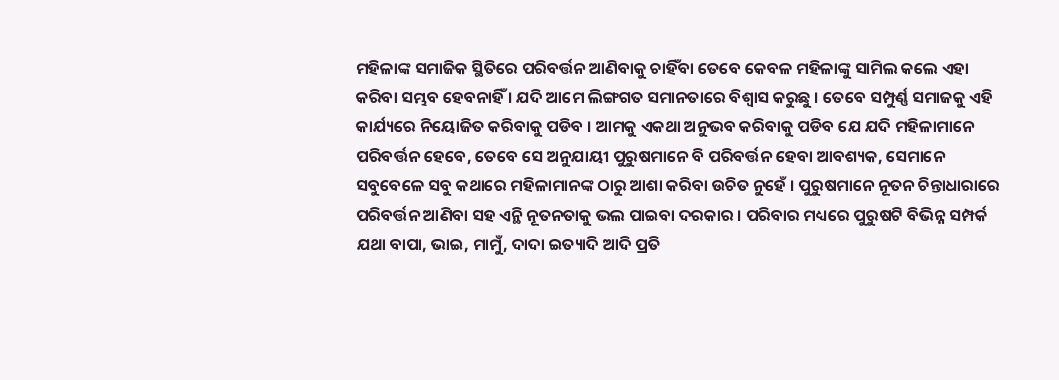ମହିଳାଙ୍କ ସମାଜିକ ସ୍ଥିତିରେ ପରିବର୍ତ୍ତନ ଆଣିବାକୁ ଚାହିଁବା ତେବେ କେବଳ ମହିଳାଙ୍କୁ ସାମିଲ କଲେ ଏହା କରିବା ସମ୍ଭବ ହେବନାହିଁ । ଯଦି ଆମେ ଲିଙ୍ଗଗତ ସମାନତାରେ ବିଶ୍ଵାସ କରୁଛୁ । ତେବେ ସମ୍ପୁର୍ଣ୍ଣ ସମାଜକୁ ଏହି କାର୍ଯ୍ୟରେ ନିୟୋଜିତ କରିବାକୁ ପଡିବ । ଆମକୁ ଏକଥା ଅନୁଭବ କରିବାକୁ ପଡିବ ଯେ ଯଦି ମହିଳାମାନେ ପରିବର୍ତ୍ତନ ହେବେ, ତେବେ ସେ ଅନୁଯାୟୀ ପୁରୁଷମାନେ ବି ପରିବର୍ତ୍ତନ ହେବା ଆବଶ୍ୟକ, ସେମାନେ ସବୁବେଳେ ସବୁ କଥାରେ ମହିଳାମାନଙ୍କ ଠାରୁ ଆଶା କରିବା ଉଚିତ ନୁହେଁ । ପୁରୁଷମାନେ ନୂତନ ଚିନ୍ତାଧାରାରେ ପରିବର୍ତ୍ତନ ଆଣିବା ସହ ଏନ୍ଥି ନୂତନତାକୁ ଭଲ ପାଇବା ଦରକାର । ପରିବାର ମଧ୍ୟରେ ପୁରୁଷଟି ବିଭିନ୍ନ ସମ୍ପର୍କ ଯଥା ବାପା, ଭାଇ, ମାମୁଁ, ଦାଦା ଇତ୍ୟାଦି ଆଦି ପ୍ରତି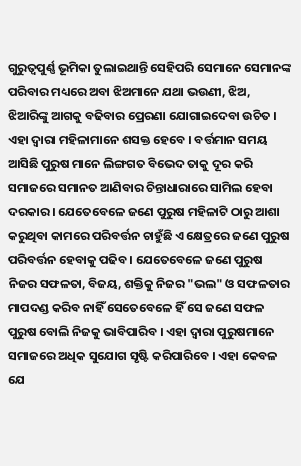ଗୁରୁତ୍ଵପୁର୍ଣ୍ଣ ଭୂମିକା ତୁଲାଇଥାନ୍ତି ସେହିପରି ସେମାନେ ସେମାନଙ୍କ ପରିବାର ମଧ୍ୟରେ ଅବା ଝିଅମାନେ ଯଥା ଭଉଣୀ, ଝିଅ, ଝିଆରିଙ୍କୁ ଆଗକୁ ବଢିବାର ପ୍ରେରଣା ଯୋଗାଇଦେବା ଉଚିତ । ଏହା ଦ୍ଵାରା ମହିଳାମାନେ ଶସକ୍ତ ହେବେ । ବର୍ତ୍ତମାନ ସମୟ ଆସିଛି ପୁରୁଷ ମାନେ ଲିଙ୍ଗଗତ ବିଭେଦ ତାକୁ ଦୂର କରି ସମାଜରେ ସମାନତ ଆଣିବାର ଚିନ୍ତାଧାରାରେ ସାମିଲ ହେବା ଦରକାର । ଯେତେବେଳେ ଜଣେ ପୁରୁଷ ମହିଳାଟି ଠାରୁ ଆଶା କରୁଥିବା କାମରେ ପରିବର୍ତ୍ତନ ଚାହୁଁଛି ଏ କ୍ଷେତ୍ରରେ ଜଣେ ପୁରୁଷ ପରିବର୍ତ୍ତନ ହେବାକୁ ପଢିବ । ଯେତେବେଳେ ଜଣେ ପୁରୁଷ ନିଜର ସଫଳତା, ବିଜୟ, ଶକ୍ତିକୁ ନିଜର "ଭଲ" ଓ ସଫଳତାର ମାପଦଣ୍ଡ କରିବ ନାହିଁ ସେତେବେଳେ ହିଁ ସେ ଜଣେ ସଫଳ ପୁରୁଷ ବୋଲି ନିଜକୁ ଭାବିପାରିବ । ଏହା ଦ୍ଵାରା ପୁରୁଷମାନେ ସମାଜରେ ଅଧିକ ସୁଯୋଗ ସୃଷ୍ଟି କରିପାରିବେ । ଏହା କେବଳ ଯେ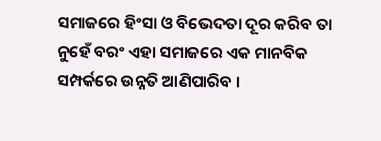ସମାଜରେ ହିଂସା ଓ ବିଭେଦତା ଦୂର କରିବ ତା ନୁହେଁ ବରଂ ଏହା ସମାଜରେ ଏକ ମାନବିକ ସମ୍ପର୍କରେ ଉନ୍ନତି ଆଣିପାରିବ ।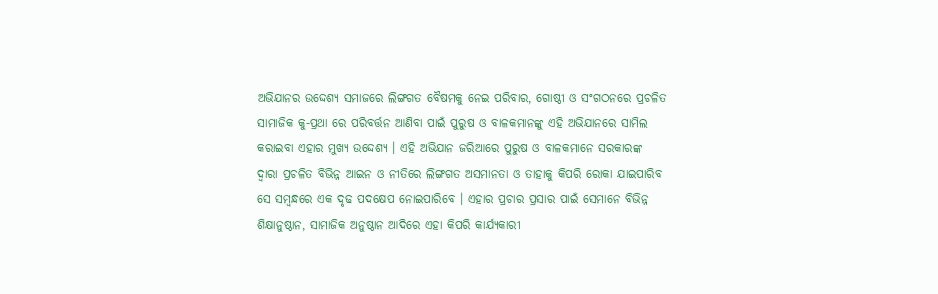ଅଭିଯାନର ଉଦ୍ଦେଶ୍ୟ ସମାଜରେ ଲିଙ୍ଗଗତ ବୈଷମକୁ ନେଇ ପରିବାର, ଗୋଷ୍ଠୀ ଓ ସଂଗଠନରେ ପ୍ରଚଳିତ ସାମାଜିକ କୁ-ପ୍ରଥା ରେ ପରିବର୍ତ୍ତନ ଆଣିବା ପାଇଁ ପୁରୁଷ ଓ ବାଳକମାନଙ୍କୁ ଏହି ଅଭିଯାନରେ ସାମିଲ କରାଇବା ଏହାର ମୁଖ୍ୟ ଉଦ୍ଦେଶ୍ୟ । ଏହି ଅଭିଯାନ ଜରିଆରେ ପୁରୁଷ ଓ ବାଳକମାନେ ସରକାରଙ୍କ ଦ୍ଵାରା ପ୍ରଚଳିତ ବିଭିନ୍ନ ଆଇନ ଓ ନୀତିରେ ଲିଙ୍ଗଗତ ଅସମାନତା ଓ ତାହାକୁ କିପରି ରୋକା ଯାଇପାରିବ ସେ ସମ୍ବନ୍ଧରେ ଏକ ଦୃଢ ପଦକ୍ଷେପ ନୋଇପାରିବେ । ଏହାର ପ୍ରଚାର ପ୍ରସାର ପାଇଁ ସେମାନେ ବିଭିନ୍ନ ଶିକ୍ଷାନୁଷ୍ଠାନ, ସାମାଜିକ ଅନୁଷ୍ଠାନ ଆଦିରେ ଏହା କିପରି କାର୍ଯ୍ୟକାରୀ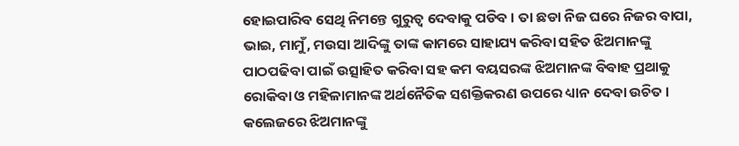ହୋଇପାରିବ ସେଥି ନିମନ୍ତେ ଗୁରୁତ୍ଵ ଦେବାକୁ ପଡିବ । ତା ଛଡା ନିଜ ଘରେ ନିଜର ବାପା, ଭାଇ, ମାମୁଁ, ମଉସା ଆଦିଙ୍କୁ ତାଙ୍କ କାମରେ ସାହାଯ୍ୟ କରିବା ସହିତ ଝିଅମାନଙ୍କୁ ପାଠପଢିବା ପାଇଁ ଉତ୍ସାହିତ କରିବା ସହ କମ ବୟସରଙ୍କ ଝିଅମାନଙ୍କ ବିବାହ ପ୍ରଥାକୁ ରୋକିବା ଓ ମହିଳାମାନଙ୍କ ଅର୍ଥନୈତିକ ସଶକ୍ତିକରଣ ଉପରେ ଧ୍ୟାନ ଦେବା ଉଚିତ । କଲେଜରେ ଝିଅମାନଙ୍କୁ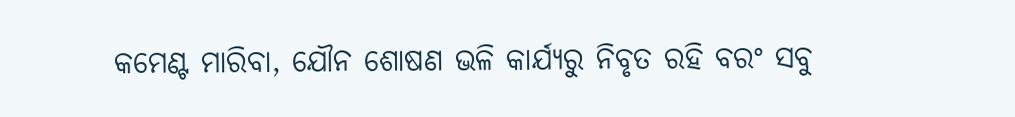କମେଣ୍ଟ ମାରିବା, ଯୌନ ଶୋଷଣ ଭଳି କାର୍ଯ୍ୟରୁ ନିବୃତ ରହି ବରଂ ସବୁ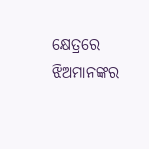କ୍ଷେତ୍ରରେ ଝିଅମାନଙ୍କର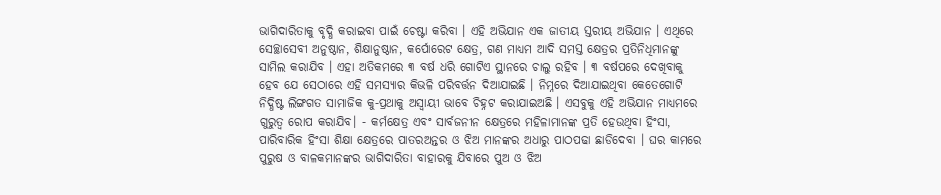ଭାଗିଦାରିତାକୁ ବୃଦ୍ଧି କରାଇବା ପାଇଁ ଚେଷ୍ଟା କରିବା । ଏହି ଅଭିଯାନ ଏକ ଜାତୀୟ ସ୍ତରୀୟ ଅଭିଯାନ । ଏଥିରେ ସେଚ୍ଛାସେବୀ ଅନୁଷ୍ଠାନ, ଶିକ୍ଷାନୁଷ୍ଠାନ, କର୍ପୋରେଟ କ୍ଷେତ୍ର, ଗଣ ମାଧ୍ୟମ ଆଦି ସମସ୍ତ କ୍ଷେତ୍ରର ପ୍ରତିନିଧିମାନଙ୍କୁ ସାମିଲ କରାଯିବ । ଏହା ଅତିକମରେ ୩ ବର୍ଷ ଧରି ଗୋଟିଏ ସ୍ଥାନରେ ଚାଲୁ ରହିବ । ୩ ବର୍ଷପରେ ଦେଖିବାକୁ ହେବ ଯେ ସେଠାରେ ଏହି ସମସ୍ୟାର କିଭଳି ପରିବର୍ତ୍ତନ ଦିଆଯାଇଛି । ନିମ୍ନରେ ଦିଆଯାଇଥିବା କେତେଗୋଟି ନିଦ୍ଧିଷ୍ଟ ଲିଙ୍ଗଗତ ସାମାଜିକ କୁ-ପ୍ରଥାକୁ ଅସ୍ଵାୟୀ ଭାବେ ଚିହ୍ନଟ କରାଯାଇଅଛି । ଏସବୁକୁ ଏହି ଅଭିଯାନ ମାଧ୍ୟମରେ ଗୁରୁତ୍ଵ ରୋପ କରାଯିବ। - କର୍ମକ୍ଷେତ୍ର ଏବଂ ସାର୍ବଜନୀନ କ୍ଷେତ୍ରରେ ମହିଳାମାନଙ୍କ ପ୍ରତି ହେଉଥିବା ହିଂସା, ପାରିବାରିକ ହିଂସା ଶିକ୍ଷା କ୍ଷେତ୍ରରେ ପାତରଅନ୍ତର ଓ ଝିଅ ମାନଙ୍କର ଅଧାରୁ ପାଠପଢା ଛାଡିଦେବା । ଘର କାମରେ ପୁରୁଷ ଓ ବାଳକମାନଙ୍କର ଭାଗିଦାରିତା ବାହାରକୁ ଯିବାରେ ପୁଅ ଓ ଝିଅ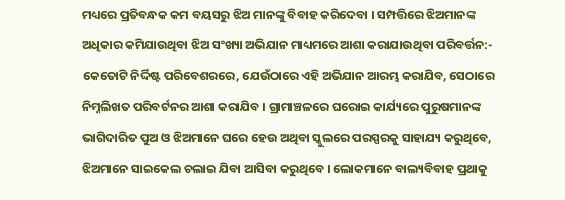ମଧ୍ୟରେ ପ୍ରତିବନ୍ଧକ କମ ବୟସରୁ ଝିଅ ମାନଙ୍କୁ ବିବାହ କରିଦେବା । ସମ୍ପତ୍ତିରେ ଝିଅମାନଙ୍କ ଅଧିକାର କମିଯାଉଥିବା ଝିଅ ସଂଖ୍ୟା ଅଭିଯାନ ମାଧ୍ୟମରେ ଆଶା କରାଯାଉଥିବା ପରିବର୍ତ୍ତନ:- କେତୋଟି ନିର୍ଦ୍ଦିଷ୍ଟ ପରିବେଶରରେ, ଯେଉଁଠାରେ ଏହି ଅଭିଯାନ ଆରମ୍ଭ କରାଯିବ, ସେଠାରେ ନିମ୍ନଲିଖତ ପରିବର୍ଟନର ଆଶା କରାଯିବ । ଗ୍ରାମାଞ୍ଚଳରେ ଘରୋଇ କାର୍ଯ୍ୟରେ ପୁରୁଷମାନଙ୍କ ଭାଗିଦାରିତ ପୁଅ ଓ ଝିଅମାନେ ଘରେ ହେଉ ଅଥିବା ସ୍କୁଲରେ ପରସ୍ପରକୁ ସାହାଯ୍ୟ କରୁଥିବେ, ଝିଅମାନେ ସାଇକେଲ ଚଲାଇ ଯିବା ଆସିବା କରୁଥିବେ । ଲୋକମାନେ ବାଲ୍ୟବିବାହ ପ୍ରଥାକୁ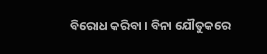ବିରୋଧ କରିବା । ବିନା ଯୌତୁକରେ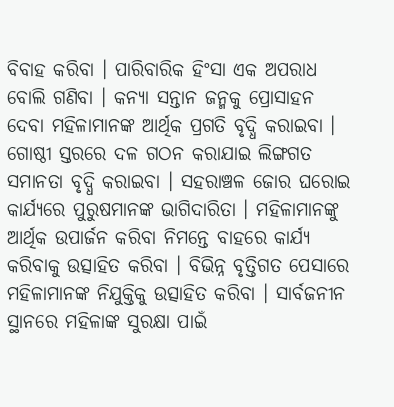ବିବାହ କରିବା । ପାରିବାରିକ ହିଂସା ଏକ ଅପରାଧ ବୋଲି ଗଣିବା । କନ୍ୟା ସନ୍ତାନ ଜନ୍ମକୁ ପ୍ରୋସାହନ ଦେବା ମହିଳାମାନଙ୍କ ଆର୍ଥିକ ପ୍ରଗତି ବୃଦ୍ଧି କରାଇବା । ଗୋଷ୍ଠୀ ସ୍ତରରେ ଦଳ ଗଠନ କରାଯାଇ ଲିଙ୍ଗଗତ ସମାନତା ବୃଦ୍ଧି କରାଇବା । ସହରାଞ୍ଚଳ ଜୋର ଘରୋଇ କାର୍ଯ୍ୟରେ ପୁରୁଷମାନଙ୍କ ଭାଗିଦାରିତା । ମହିଳାମାନଙ୍କୁ ଆର୍ଥିକ ଉପାର୍ଜନ କରିବା ନିମନ୍ତେ ବାହରେ କାର୍ଯ୍ୟ କରିବାକୁ ଉତ୍ସାହିତ କରିବା । ବିଭିନ୍ନ ବୃତ୍ତିଗତ ପେସାରେ ମହିଳାମାନଙ୍କ ନିଯୁକ୍ତିକୁ ଉତ୍ସାହିତ କରିବା । ସାର୍ବଜନୀନ ସ୍ଥାନରେ ମହିଳାଙ୍କ ସୁରକ୍ଷା ପାଇଁ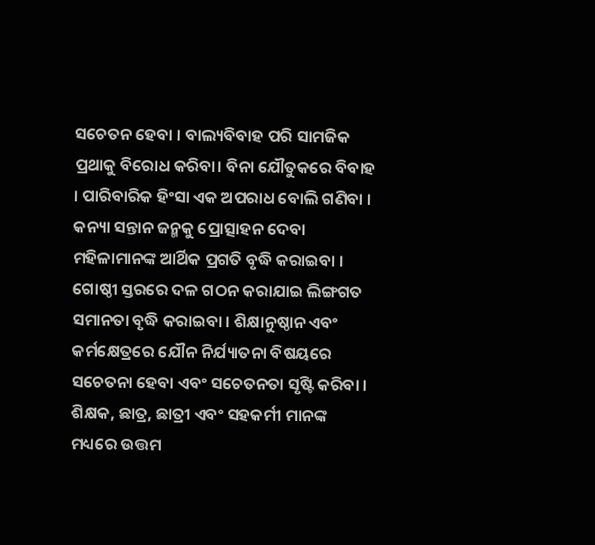ସଚେତନ ହେବା । ବାଲ୍ୟବିବାହ ପରି ସାମଜିକ ପ୍ରଥାକୁ ବିରୋଧ କରିବା। ବିନା ଯୌତୁକରେ ବିବାହ । ପାରିବାରିକ ହିଂସା ଏକ ଅପରାଧ ବୋଲି ଗଣିବା । କନ୍ୟା ସନ୍ତାନ ଜନ୍ମକୁ ପ୍ରୋତ୍ସାହନ ଦେବା ମହିଳାମାନଙ୍କ ଆର୍ଥିକ ପ୍ରଗତି ବୃଦ୍ଧି କରାଇବା । ଗୋଷ୍ଠୀ ସ୍ତରରେ ଦଳ ଗଠନ କରାଯାଇ ଲିଙ୍ଗଗତ ସମାନତା ବୃଦ୍ଧି କରାଇବା । ଶିକ୍ଷାନୁଷ୍ଠାନ ଏବଂ କର୍ମକ୍ଷେତ୍ରରେ ଯୌନ ନିର୍ଯ୍ୟାତନା ବିଷୟରେ ସଚେତନା ହେବା ଏବଂ ସଚେତନତା ସୃଷ୍ଟି କରିବା । ଶିକ୍ଷକ, ଛାତ୍ର, ଛାତ୍ରୀ ଏବଂ ସହକର୍ମୀ ମାନଙ୍କ ମଧ୍ୟରେ ଉତ୍ତମ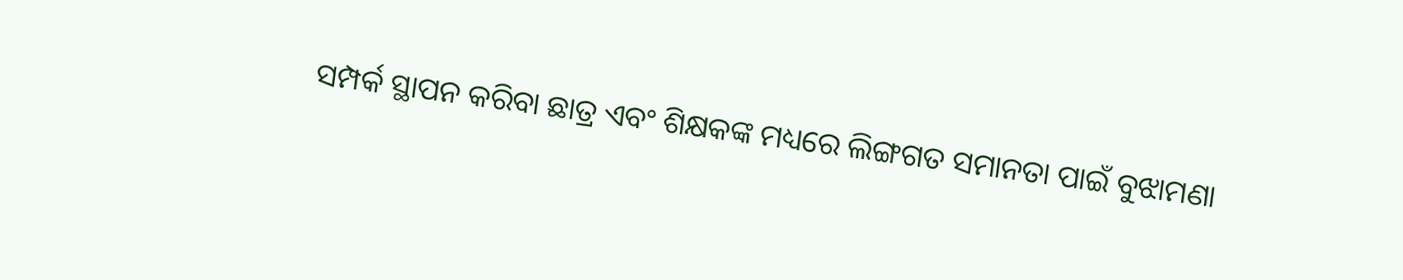ସମ୍ପର୍କ ସ୍ଥାପନ କରିବା ଛାତ୍ର ଏବଂ ଶିକ୍ଷକଙ୍କ ମଧ୍ୟରେ ଲିଙ୍ଗଗତ ସମାନତା ପାଇଁ ବୁଝାମଣା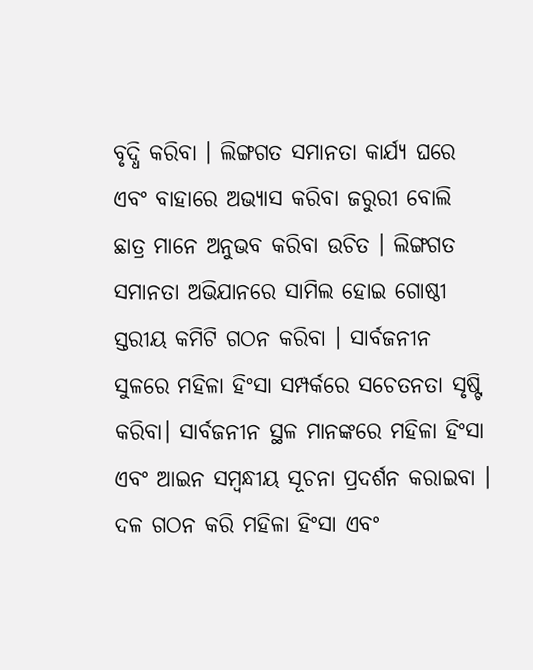ବୃଦ୍ଧି କରିବା । ଲିଙ୍ଗଗତ ସମାନତା କାର୍ଯ୍ୟ ଘରେ ଏବଂ ବାହାରେ ଅଭ୍ୟାସ କରିବା ଜରୁରୀ ବୋଲି ଛାତ୍ର ମାନେ ଅନୁଭବ କରିବା ଉଚିତ । ଲିଙ୍ଗଗତ ସମାନତା ଅଭିଯାନରେ ସାମିଲ ହୋଇ ଗୋଷ୍ଠୀ ସ୍ତରୀୟ କମିଟି ଗଠନ କରିବା । ସାର୍ବଜନୀନ ସୁଳରେ ମହିଳା ହିଂସା ସମ୍ପର୍କରେ ସଚେତନତା ସୃଷ୍ଟି କରିବା। ସାର୍ବଜନୀନ ସ୍ଥଳ ମାନଙ୍କରେ ମହିଳା ହିଂସା ଏବଂ ଆଇନ ସମ୍ବନ୍ଧୀୟ ସୂଚନା ପ୍ରଦର୍ଶନ କରାଇବା । ଦଳ ଗଠନ କରି ମହିଳା ହିଂସା ଏବଂ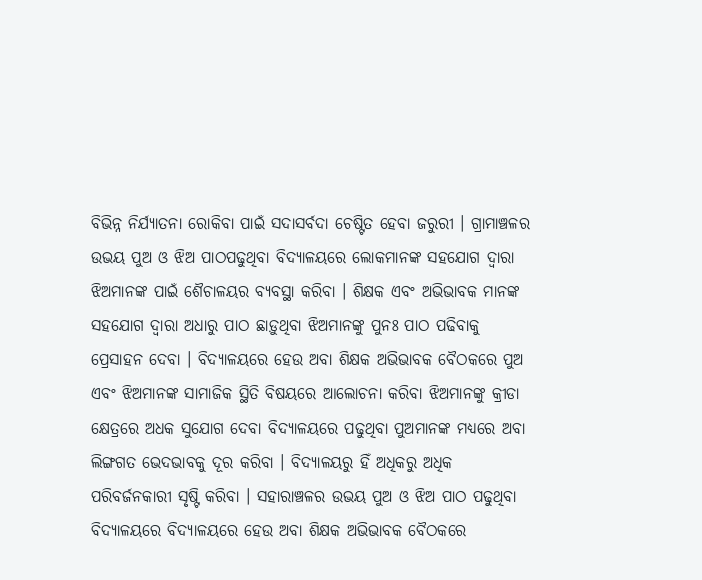ବିଭିନ୍ନ ନିର୍ଯ୍ୟାତନା ରୋକିବା ପାଇଁ ସଦାସର୍ବଦା ଚେଷ୍ଟିତ ହେବା ଜରୁରୀ । ଗ୍ରାମାଞ୍ଚଳର ଉଭୟ ପୁଅ ଓ ଝିଅ ପାଠପଢୁଥିବା ବିଦ୍ୟାଳୟରେ ଲୋକମାନଙ୍କ ସହଯୋଗ ଦ୍ଵାରା ଝିଅମାନଙ୍କ ପାଇଁ ଶୈଚାଳୟର ବ୍ୟବସ୍ଥା କରିବା । ଶିକ୍ଷକ ଏବଂ ଅଭିଭାବକ ମାନଙ୍କ ସହଯୋଗ ଦ୍ଵାରା ଅଧାରୁ ପାଠ ଛାଡ଼ୁଥିବା ଝିଅମାନଙ୍କୁ ପୁନଃ ପାଠ ପଢିବାକୁ ପ୍ରେସାହନ ଦେବା । ବିଦ୍ୟାଳୟରେ ହେଉ ଅବା ଶିକ୍ଷକ ଅଭିଭାବକ ବୈଠକରେ ପୁଅ ଏବଂ ଝିଅମାନଙ୍କ ସାମାଜିକ ସ୍ଥିତି ବିଷୟରେ ଆଲୋଚନା କରିବା ଝିଅମାନଙ୍କୁ କ୍ରୀଡା କ୍ଷେତ୍ରରେ ଅଧକ ସୁଯୋଗ ଦେବା ବିଦ୍ୟାଳୟରେ ପଢୁଥିବା ପୁଅମାନଙ୍କ ମଧ୍ୟରେ ଅବା ଲିଙ୍ଗଗତ ଭେଦଭାବକୁ ଦୂର କରିବା । ବିଦ୍ୟାଳୟରୁ ହିଁ ଅଧିକରୁ ଅଧିକ ପରିବର୍ଜନକାରୀ ସୃଷ୍ଟି କରିବା । ସହାରାଞ୍ଚଳର ଉଭୟ ପୁଅ ଓ ଝିଅ ପାଠ ପଢୁଥିବା ବିଦ୍ୟାଳୟରେ ବିଦ୍ୟାଳୟରେ ହେଉ ଅବା ଶିକ୍ଷକ ଅଭିଭାବକ ବୈଠକରେ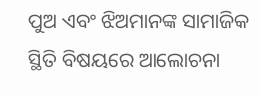ପୁଅ ଏବଂ ଝିଅମାନଙ୍କ ସାମାଜିକ ସ୍ଥିତି ବିଷୟରେ ଆଲୋଚନା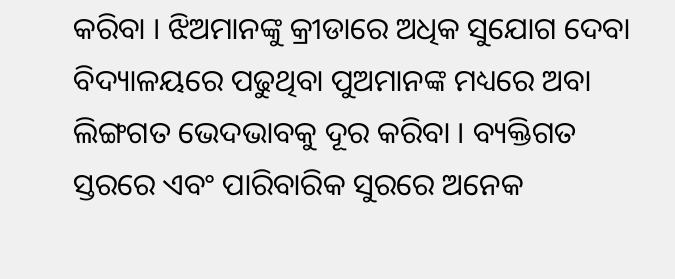କରିବା । ଝିଅମାନଙ୍କୁ କ୍ରୀଡାରେ ଅଧିକ ସୁଯୋଗ ଦେବା ବିଦ୍ୟାଳୟରେ ପଢୁଥିବା ପୁଅମାନଙ୍କ ମଧ୍ୟରେ ଅବା ଲିଙ୍ଗଗତ ଭେଦଭାବକୁ ଦୂର କରିବା । ବ୍ୟକ୍ତିଗତ ସ୍ତରରେ ଏବଂ ପାରିବାରିକ ସୁରରେ ଅନେକ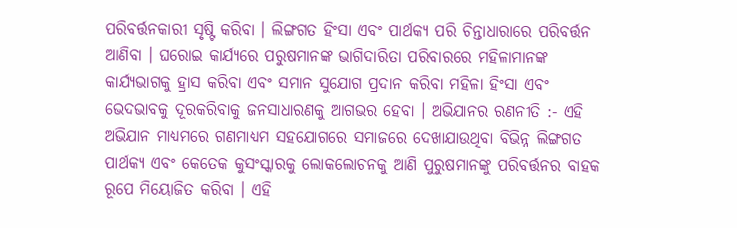ପରିବର୍ତ୍ତନକାରୀ ସୃଷ୍ଟି କରିବା । ଲିଙ୍ଗଗତ ହିଂସା ଏବଂ ପାର୍ଥକ୍ୟ ପରି ଚିନ୍ତାଧାରାରେ ପରିବର୍ତ୍ତନ ଆଣିବା । ଘରୋଇ କାର୍ଯ୍ୟରେ ପରୁଷମାନଙ୍କ ଭାଗିଦାରିତା ପରିବାରରେ ମହିଳାମାନଙ୍କ କାର୍ଯ୍ୟଭାଗକୁ ହ୍ରାସ କରିବା ଏବଂ ସମାନ ସୁଯୋଗ ପ୍ରଦାନ କରିବା ମହିଳା ହିଂସା ଏବଂ ଭେଦଭାବକୁ ଦୂରକରିବାକୁ ଜନସାଧାରଣକୁ ଆଗଭର ହେବା । ଅଭିଯାନର ରଣନୀତି :- ଏହି ଅଭିଯାନ ମାଧ୍ୟମରେ ଗଣମାଧ୍ୟମ ସହଯୋଗରେ ସମାଜରେ ଦେଖାଯାଉଥିବା ବିଭିନ୍ନ ଲିଙ୍ଗଗତ ପାର୍ଥକ୍ୟ ଏବଂ କେତେକ କୁସଂସ୍କାରକୁ ଲୋକଲୋଚନକୁ ଆଣି ପୁରୁଷମାନଙ୍କୁ ପରିବର୍ତ୍ତନର ବାହକ ରୂପେ ମିୟୋଜିତ କରିବା । ଏହି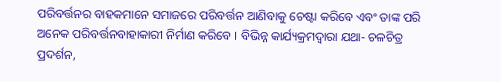ପରିବର୍ତ୍ତନର ବାହକମାନେ ସମାଜରେ ପରିବର୍ତ୍ତନ ଆଣିବାକୁ ଚେଷ୍ଟା କରିବେ ଏବଂ ତାଙ୍କ ପରି ଅନେକ ପରିବର୍ତ୍ତନବାହାକାରୀ ନିର୍ମାଣ କରିବେ । ବିଭିନ୍ନ କାର୍ଯ୍ୟକ୍ରମଦ୍ଵାରା ଯଥା- ଚଳଚିତ୍ର ପ୍ରଦର୍ଶନ,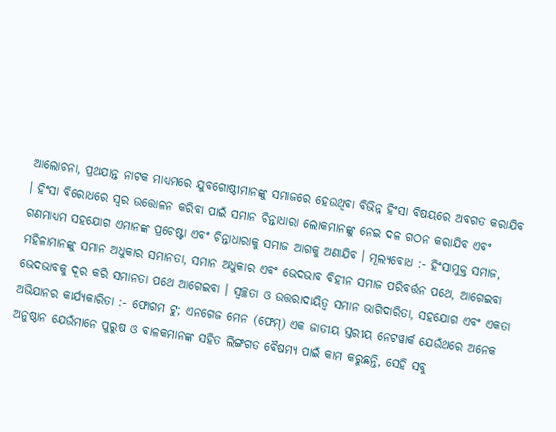ଆଲୋଚନା, ପ୍ରଥଯାନ୍ତ ନାଟକ ମାଧ୍ୟମରେ ଯୁବଗୋଷ୍ଠୀମାନଙ୍କୁ ସମାଜରେ ହେଉଥିବା ବିଭିନ୍ନ ହିଂସା ବିଷୟରେ ଅବଗତ କରାଯିବ । ହିଂସା ବିରୋଧରେ ସ୍ଵର ଉତ୍ତୋଳନ କରିବା ପାଇଁ ସମାନ ଚିନ୍ତାଧାରା ଲୋକମାନଙ୍କୁ ନେଇ ଦଳ ଗଠନ କରାଯିବ ଏବଂ ଗଣମାଧ୍ୟମ ସହଯୋଗ ଏମାନଙ୍କ ପ୍ରଚେଷ୍ଟା ଏବଂ ଚିନ୍ତାଧାରାକୁ ସମାଜ ଆଗକୁ ଅଣାଯିବ । ମୂଲ୍ୟବୋଧ :- ହିଂସାମୁକ୍ତ ସମାଜ, ମହିଳାମାନଙ୍କୁ ସମାନ ଅଧୁକାର ସମାନତା, ସମାନ ଅଧୁକାର ଏବଂ ଭେଦଭାବ ବିହୀନ ସମାଜ ପରିବର୍ତ୍ତନ ପଥେ, ଆଗେଇବା ଭେଦଭାବକୁ ଦୂର କରି ସମାନତା ପଥେ ଆଗେଇବା । ସ୍ଵଚ୍ଛତା ଓ ଉତ୍ତରାଦାୟିତ୍ଵ ସମାନ ଭାଗିଦାରିତା, ସହଯୋଗ ଏବଂ ଏକତା ଅଭିଯାନର କାର୍ଯ୍ୟକାରିତା :- ଫୋଗମ ଟୁ; ଏନଗେଜ ମେନ (ଫେମ୍) ଏକ ଜାତୀୟ ସ୍ତରୀୟ ନେଟୱାର୍କ ଯେଉଁଥରେ ଅନେକ ଅନୁଷ୍ଠାନ ଯେଉଁମାନେ ପୁରୁଷ ଓ ବାଳକମାନଙ୍କ ସହିତ ଲିଙ୍ଗଗତ ବୈଷମ୍ୟ ପାଇଁ କାମ କରୁଛନ୍ତି, ସେହି ସବୁ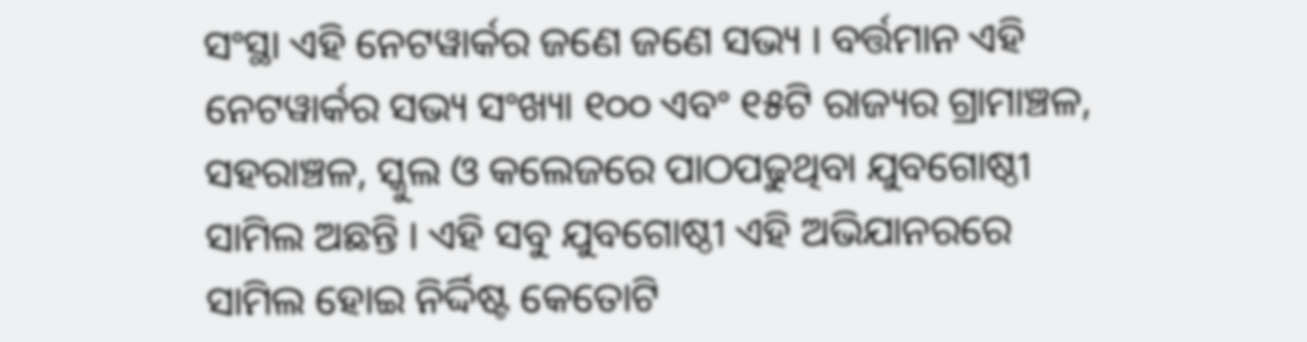ସଂସ୍ଥା ଏହି ନେଟୱାର୍କର ଜଣେ ଜଣେ ସଭ୍ୟ । ବର୍ତ୍ତମାନ ଏହି ନେଟୱାର୍କର ସଭ୍ୟ ସଂଖ୍ୟା ୧୦୦ ଏବଂ ୧୫ଟି ରାଜ୍ୟର ଗ୍ରାମାଞ୍ଚଳ, ସହରାଞ୍ଚଳ, ସ୍କୁଲ ଓ କଲେଜରେ ପାଠପଢୁଥିବା ଯୁବଗୋଷ୍ଠୀ ସାମିଲ ଅଛନ୍ତି । ଏହି ସବୁ ଯୁବଗୋଷ୍ଠୀ ଏହି ଅଭିଯାନରରେ ସାମିଲ ହୋଇ ନିର୍ଦ୍ଦିଷ୍ଟ କେତୋଟି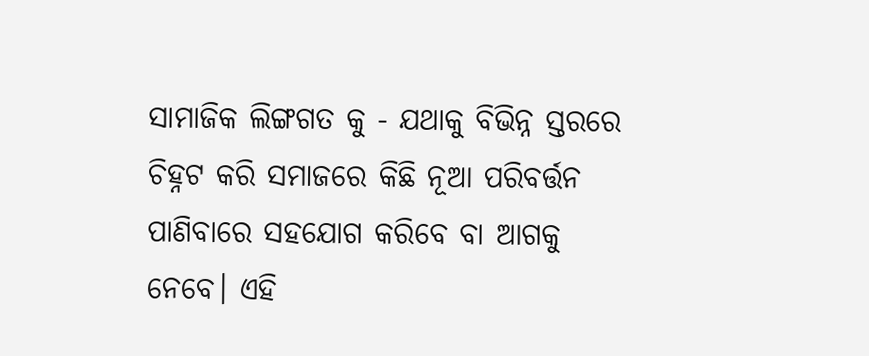ସାମାଜିକ ଲିଙ୍ଗଗତ କୁ - ଯଥାକୁ ବିଭିନ୍ନ ସ୍ତରରେ ଚିହ୍ନଟ କରି ସମାଜରେ କିଛି ନୂଆ ପରିବର୍ତ୍ତନ ପାଣିବାରେ ସହଯୋଗ କରିବେ ବା ଆଗକୁ ନେବେ। ଏହି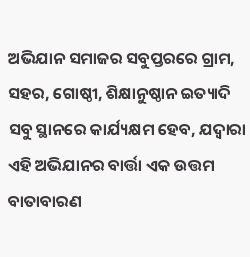ଅଭିଯାନ ସମାଜର ସବୁପ୍ତରରେ ଗ୍ରାମ, ସହର, ଗୋଷ୍ଠୀ, ଶିକ୍ଷାନୁଷ୍ଠାନ ଇତ୍ୟାଦି ସବୁ ସ୍ଥାନରେ କାର୍ଯ୍ୟକ୍ଷମ ହେବ, ଯଦ୍ଵାରା ଏହି ଅଭିଯାନର ବାର୍ତ୍ତା ଏକ ଉତ୍ତମ ବାତାବାରଣ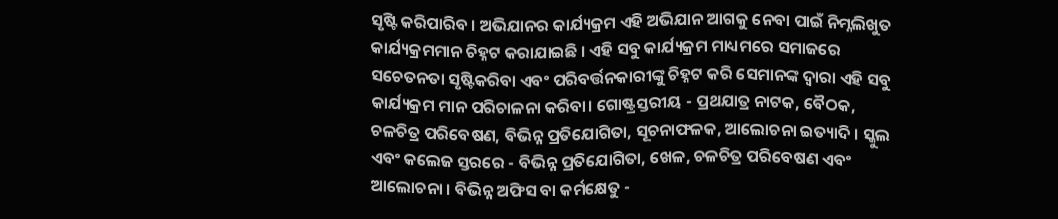ସୃଷ୍ଟି କରିପାରିବ । ଅଭିଯାନର କାର୍ଯ୍ୟକ୍ରମ ଏହି ଅଭିଯାନ ଆଗକୁ ନେବା ପାଇଁ ନିମ୍ନଲିଖୁତ କାର୍ଯ୍ୟକ୍ରମମାନ ଚିହ୍ନଟ କରାଯାଇଛି । ଏହି ସବୁ କାର୍ଯ୍ୟକ୍ରମ ମାଧ୍ୟମରେ ସମାଜରେ ସଚେତନତା ସୃଷ୍ଟିକରିବା ଏବଂ ପରିବର୍ତ୍ତନକାରୀଙ୍କୁ ଚିହ୍ନଟ କରି ସେମାନଙ୍କ ଦ୍ଵାରା ଏହି ସବୁ କାର୍ଯ୍ୟକ୍ରମ ମାନ ପରିଚାଳନା କରିବା। ଗୋଷ୍ଟ୍ରସ୍ତରୀୟ - ପ୍ରଥଯାତ୍ର ନାଟକ, ବୈଠକ, ଚଳଚିତ୍ର ପରିବେଷଣ, ବିଭିନ୍ନ ପ୍ରତିଯୋଗିତା, ସୂଚନାଫଳକ, ଆଲୋଚନା ଇତ୍ୟାଦି । ସ୍କୁଲ ଏବଂ କଲେଜ ସ୍ତରରେ - ବିଭିନ୍ନ ପ୍ରତିଯୋଗିତା, ଖେଳ, ଚଳଚିତ୍ର ପରିବେଷଣ ଏବଂ ଆଲୋଚନା । ବିଭିନ୍ନ ଅଫିସ ବା କର୍ମକ୍ଷେତୁ -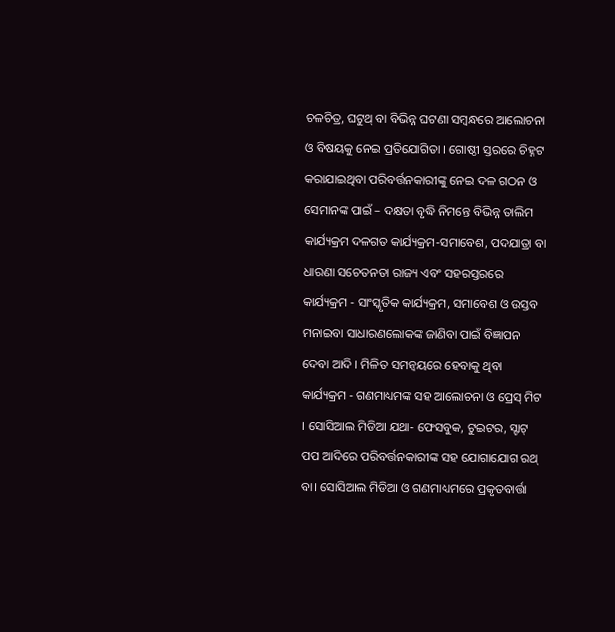ଚଳଚିତ୍ର, ଘଟୁଥ୍ ବା ବିଭିନ୍ନ ଘଟଣା ସମ୍ବନ୍ଧରେ ଆଲୋଚନା ଓ ବିଷୟକୁ ନେଇ ପ୍ରତିଯୋଗିତା । ଗୋଷ୍ଠୀ ସ୍ତରରେ ଚିହ୍ନଟ କରାଯାଇଥିବା ପରିବର୍ତ୍ତନକାରୀଙ୍କୁ ନେଇ ଦଳ ଗଠନ ଓ ସେମାନଙ୍କ ପାଇଁ – ଦକ୍ଷତା ବୃଦ୍ଧି ନିମନ୍ତେ ବିଭିନ୍ନ ତାଲିମ କାର୍ଯ୍ୟକ୍ରମ ଦଳଗତ କାର୍ଯ୍ୟକ୍ରମ-ସମାବେଶ, ପଦଯାତ୍ରା ବା ଧାରଣା ସଚେତନତା ରାଜ୍ୟ ଏବଂ ସହରସ୍ତରରେ କାର୍ଯ୍ୟକ୍ରମ - ସାଂସ୍କୃତିକ କାର୍ଯ୍ୟକ୍ରମ, ସମାବେଶ ଓ ଉସ୍ତବ ମନାଇବା ସାଧାରଣଲୋକଙ୍କ ଜାଣିବା ପାଇଁ ବିଜ୍ଞାପନ ଦେବା ଆଦି । ମିଳିତ ସମନ୍ଵୟରେ ହେବାକୁ ଥିବା କାର୍ଯ୍ୟକ୍ରମ - ଗଣମାଧ୍ୟମଙ୍କ ସହ ଆଲୋଚନା ଓ ପ୍ରେସ୍ ମିଟ । ସୋସିଆଲ ମିଡିଆ ଯଥା- ଫେସବୁକ, ଟୁଇଟର, ସ୍ଟାଟ୍ ପପ ଆଦିରେ ପରିବର୍ତ୍ତନକାରୀଙ୍କ ସହ ଯୋଗାଯୋଗ ରଥ୍ ବା। ସୋସିଆଲ ମିଡିଆ ଓ ଗଣମାଧ୍ୟମରେ ପ୍ରକୃତବାର୍ତ୍ତା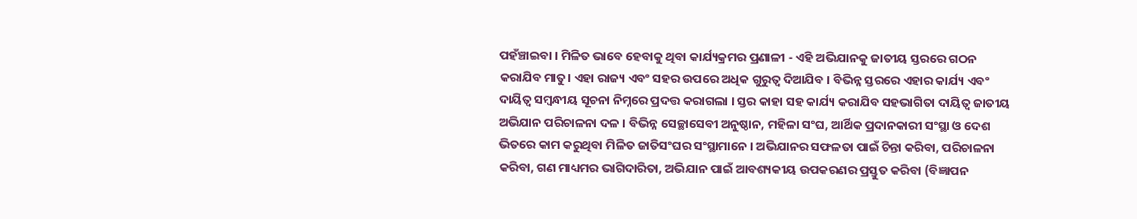ପହଁଞ୍ଚାଇବା । ମିଳିତ ଭାବେ ହେବାକୁ ଥିବା କାର୍ଯ୍ୟକ୍ରମର ପ୍ରଣାଳୀ - ଏହି ଅଭିଯାନକୁ ଜାତୀୟ ସ୍ତରରେ ଗଠନ କରାଯିବ ମାତୁ। ଏହା ରାଜ୍ୟ ଏବଂ ସହର ଉପରେ ଅଧିକ ଗୁରୁତ୍ଵ ଦିଆଯିବ । ବିଭିନ୍ନ ସ୍ତରରେ ଏହାର କାର୍ଯ୍ୟ ଏବଂ ଦାୟିତ୍ଵ ସମ୍ବନ୍ଧୀୟ ସୂଚନା ନିମ୍ନରେ ପ୍ରଦତ୍ତ କରାଗଲା । ସ୍ତର କାହା ସହ କାର୍ଯ୍ୟ କରାଯିବ ସହଭାଗିତା ଦାୟିତ୍ଵ ଜାତୀୟ ଅଭିଯାନ ପରିଚାଳନା ଦଳ । ବିଭିନ୍ନ ସେଚ୍ଛାସେବୀ ଅନୁଷ୍ଠାନ, ମହିଳା ସଂଘ, ଆର୍ଥିକ ପ୍ରଦାନକାରୀ ସଂସ୍ଥା ଓ ଦେଶ ଭିତରେ କାମ କରୁଥିବା ମିଳିତ ଜାତିସଂଘର ସଂସ୍ଥାମାନେ । ଅଭିଯାନର ସଫଳତା ପାଇଁ ଚିନ୍ତା କରିବା, ପରିଚାଳନା କରିବା, ଗଣ ମାଧ୍ୟମର ଭାଗିଦାରିତା, ଅଭିଯାନ ପାଇଁ ଆବଶ୍ୟକୀୟ ଉପକରଣର ପ୍ରସ୍ତୁତ କରିବା (ବିଜ୍ଞାପନ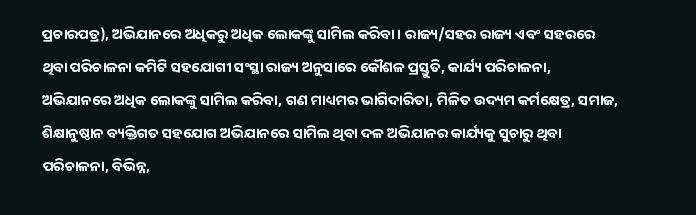ପ୍ରଚାରପତ୍ର), ଅଭିଯାନରେ ଅଧିକରୁ ଅଧିକ ଲୋକଙ୍କୁ ସାମିଲ କରିବା । ରାଜ୍ୟ/ସହର ରାଜ୍ୟ ଏବଂ ସହରରେ ଥିବା ପରିଚାଳନା କମିଟି ସହଯୋଗୀ ସଂସ୍ଥା ରାଜ୍ୟ ଅନୁସାରେ କୌଶଳ ପ୍ରସ୍ତୁତି, କାର୍ଯ୍ୟ ପରିଚାଳନା, ଅଭିଯାନରେ ଅଧିକ ଲୋକଙ୍କୁ ସାମିଲ କରିବା, ଗଣ ମାଧ୍ୟମର ଭାଗିଦାରିତା, ମିଳିତ ଉଦ୍ୟମ କର୍ମକ୍ଷେତ୍ର, ସମାଜ, ଶିକ୍ଷାନୁଷ୍ଠାନ ବ୍ୟକ୍ତିଗତ ସହଯୋଗ ଅଭିଯାନରେ ସାମିଲ ଥିବା ଦଳ ଅଭିଯାନର କାର୍ଯ୍ୟକୁ ସୁଚାରୁ ଥିବା ପରିଚାଳନା, ବିଭିନ୍ନ,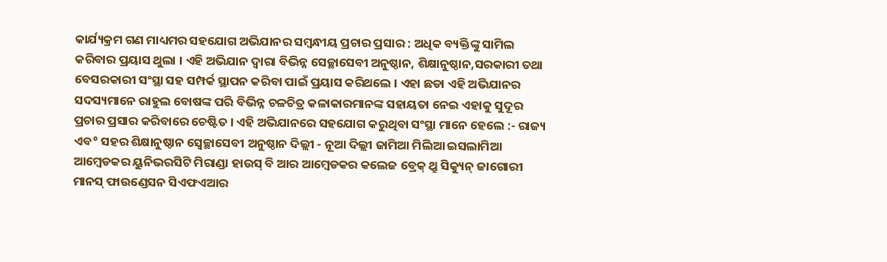କାର୍ଯ୍ୟକ୍ରମ ଗଣ ମାଧ୍ୟମର ସହଯୋଗ ଅଭିଯାନର ସମ୍ବନ୍ଧୀୟ ପ୍ରଚାର ପ୍ରସାର : ଅଧିକ ବ୍ୟକ୍ତିଙ୍କୁ ସାମିଲ କରିବାର ପ୍ରୟାସ ଥୁଲା । ଏହି ଅଭିଯାନ ଦ୍ଵାରା ବିଭିନ୍ନ ସେଚ୍ଛାସେବୀ ଅନୁଷ୍ଠାନ, ଶିକ୍ଷାନୁଷ୍ଠାନ,ସରକାରୀ ତଥା ବେସରକାରୀ ସଂସ୍ଥା ସହ ସମ୍ପର୍କ ସ୍ଥାପନ କରିବା ପାଇଁ ପ୍ରୟାସ କରିଥଲେ । ଏହା ଛଡା ଏହି ଅଭିଯାନର ସଦସ୍ୟମାନେ ରାହୁଲ ବୋଷଙ୍କ ପରି ବିଭିନ୍ନ ଚଳଚିତ୍ର କଳାକାରମାନଙ୍କ ସହାୟତା ନେଇ ଏହାକୁ ସୁଦୂର ପ୍ରଚାର ପ୍ରସାର କରିବାରେ ଚେଷ୍ଟିତ । ଏହି ଅଭିଯାନରେ ସହଯୋଗ କରୁଥିବା ସଂସ୍ଥା ମାନେ ହେଲେ :- ରାଜ୍ୟ ଏବ° ସହର ଶିକ୍ଷାନୁଷ୍ଠାନ ସ୍ଵେଚ୍ଛାସେବୀ ଅନୁଷ୍ଠାନ ଦିଲ୍ଲୀ - ନୂଆ ଦିଲ୍ଲୀ ଜାମିଆ ମିଲିଆ ଇସଲାମିଆ ଆମ୍ବେଡକର ୟୁନିଭରସିଟି ମିରାଣ୍ଡା ହାଉସ୍ ବି ଆର ଆମ୍ବେଡକର କଲେଜ ବ୍ରେକ୍ ଥ୍ରୁ ସିକ୍ୟୁନ୍ ଜାଗୋରୀ ମାନସ୍ ଫାଉଣ୍ଡେସନ ସିଏଫଏଆର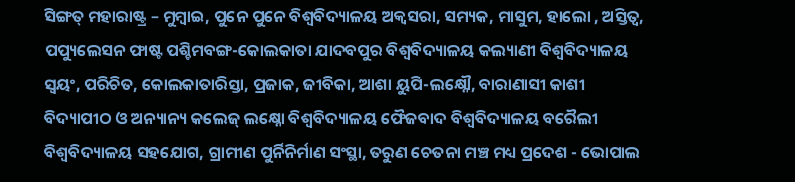ସିଙ୍ଗତ୍ ମହାରାଷ୍ଟ୍ର – ମୁମ୍ବାଇ, ପୁନେ ପୁନେ ବିଶ୍ଵବିଦ୍ୟାଳୟ ଅକ୍ଵସରା, ସମ୍ୟକ, ମାସୁମ, ହାଲୋ , ଅସ୍ତିତ୍ଵ, ପପ୍ୟୁଲେସନ ଫାଷ୍ଟ ପଶ୍ଚିମବଙ୍ଗ-କୋଲକାତା ଯାଦବପୁର ବିଶ୍ଵବିଦ୍ୟାଳୟ କଲ୍ୟାଣୀ ବିଶ୍ଵବିଦ୍ୟାଳୟ ସ୍ଵୟଂ, ପରିଚିତ, କୋଲକାତାରିସ୍ତା, ପ୍ରଜାକ, ଜୀବିକା, ଆଶା ୟୁପି-ଲକ୍ଷ୍ନୌ, ବାରାଣାସୀ କାଶୀ ବିଦ୍ୟାପୀଠ ଓ ଅନ୍ୟାନ୍ୟ କଲେଜ୍ ଲକ୍ଷ୍ନୋ ବିଶ୍ଵବିଦ୍ୟାଳୟ ଫୈଜବାଦ ବିଶ୍ଵବିଦ୍ୟାଳୟ ବରୈଲୀ ବିଶ୍ଵବିଦ୍ୟାଳୟ ସହଯୋଗ, ଗ୍ରାମୀଣ ପୁର୍ନିନିର୍ମାଣ ସଂସ୍ଥା, ତରୁଣ ଚେତନା ମଞ୍ଚ ମଧ୍ୟ ପ୍ରଦେଶ - ଭୋପାଲ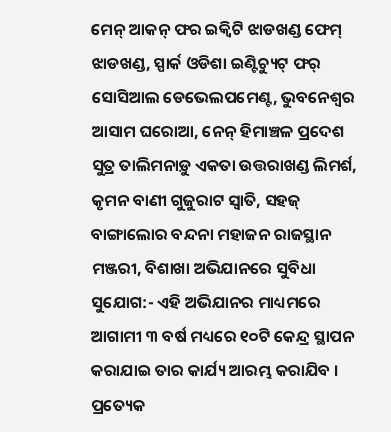ମେନ୍ ଆକନ୍ ଫର ଇକ୍ଵିଟି ଝାଡଖଣ୍ଡ ଫେମ୍ ଝାଡଖଣ୍ଡ, ସ୍ପାର୍କ ଓଡିଶା ଇଣ୍ଟିଚ୍ୟୁଟ୍ ଫର୍ ସୋସିଆଲ ଡେଭେଲପମେଣ୍ଟ, ଭୁବନେଶ୍ଵର ଆସାମ ଘରୋଆ, ନେନ୍ ହିମାଞ୍ଚଳ ପ୍ରଦେଶ ସୁତ୍ର ତାଲିମନାଡ଼ୁ ଏକତା ଉତ୍ତରାଖଣ୍ଡ ଲିମର୍ଶ, କୃମନ ବାଣୀ ଗୁଜୁରାଟ ସ୍ଵାତି, ସହଜ୍ ବାଙ୍ଗାଲୋର ବନ୍ଦନା ମହାଜନ ରାଜସ୍ଥାନ ମଞ୍ଜରୀ, ବିଶାଖା ଅଭିଯାନରେ ସୁବିଧା ସୁଯୋଗ:- ଏହି ଅଭିଯାନର ମାଧ୍ୟମରେ ଆଗାମୀ ୩ ବର୍ଷ ମଧ୍ୟରେ ୧୦ଟି କେନ୍ଦ୍ର ସ୍ଥାପନ କରାଯାଇ ତାର କାର୍ଯ୍ୟ ଆରମ୍ଭ କରାଯିବ । ପ୍ରତ୍ୟେକ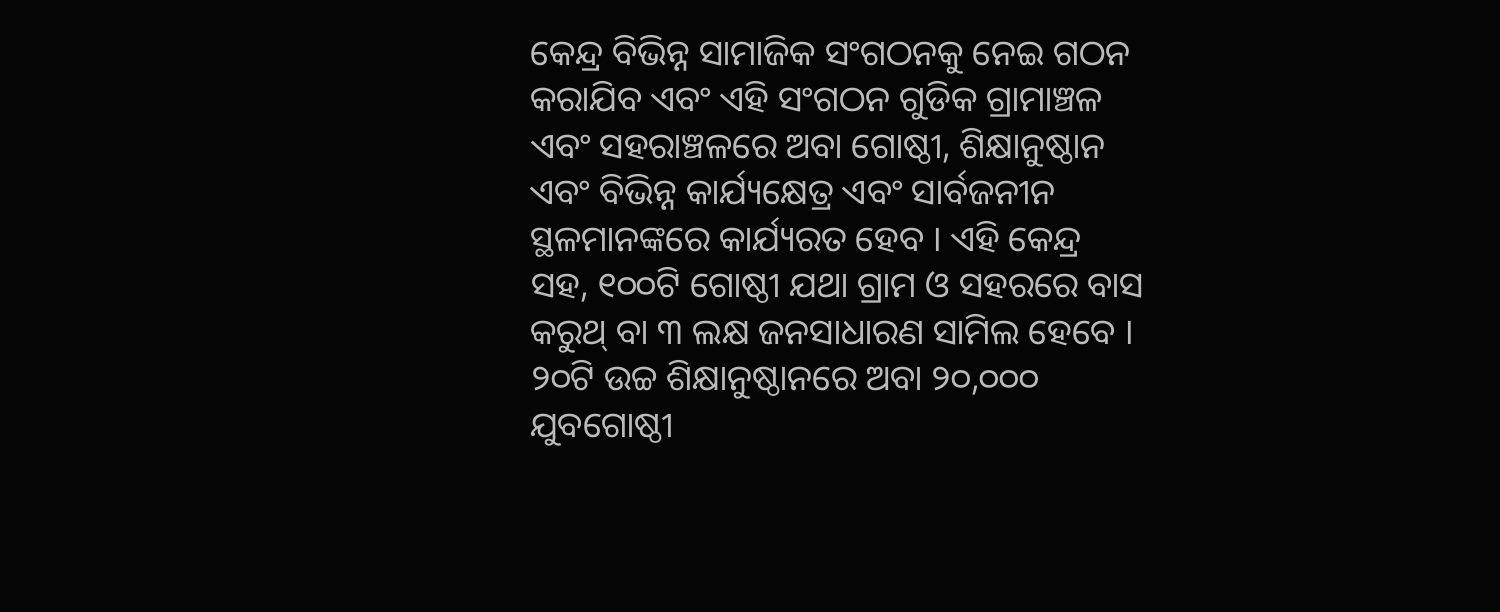କେନ୍ଦ୍ର ବିଭିନ୍ନ ସାମାଜିକ ସଂଗଠନକୁ ନେଇ ଗଠନ କରାଯିବ ଏବଂ ଏହି ସଂଗଠନ ଗୁଡିକ ଗ୍ରାମାଞ୍ଚଳ ଏବଂ ସହରାଞ୍ଚଳରେ ଅବା ଗୋଷ୍ଠୀ, ଶିକ୍ଷାନୁଷ୍ଠାନ ଏବଂ ବିଭିନ୍ନ କାର୍ଯ୍ୟକ୍ଷେତ୍ର ଏବଂ ସାର୍ବଜନୀନ ସ୍ଥଳମାନଙ୍କରେ କାର୍ଯ୍ୟରତ ହେବ । ଏହି କେନ୍ଦ୍ର ସହ, ୧୦୦ଟି ଗୋଷ୍ଠୀ ଯଥା ଗ୍ରାମ ଓ ସହରରେ ବାସ କରୁଥ୍ ବା ୩ ଲକ୍ଷ ଜନସାଧାରଣ ସାମିଲ ହେବେ । ୨୦ଟି ଉଚ୍ଚ ଶିକ୍ଷାନୁଷ୍ଠାନରେ ଅବା ୨୦,୦୦୦ ଯୁବଗୋଷ୍ଠୀ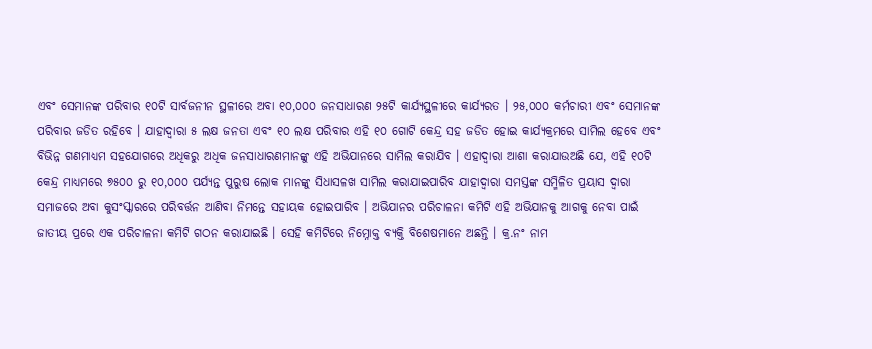ଏବଂ ସେମାନଙ୍କ ପରିବାର ୧୦ଟି ସାର୍ବଜନୀନ ସ୍ଥଳୀରେ ଅବା ୧୦,୦୦୦ ଜନସାଧାରଣ ୨୫ଟି କାର୍ଯ୍ୟସ୍ଥଳୀରେ କାର୍ଯ୍ୟରତ । ୨୫,୦୦୦ କର୍ମଚାରୀ ଏବଂ ସେମାନଙ୍କ ପରିବାର ଜଡିତ ରହିବେ । ଯାହାଦ୍ଵାରା ୫ ଲକ୍ଷ ଜନତା ଏବଂ ୧୦ ଲକ୍ଷ ପରିବାର ଏହି ୧୦ ଗୋଟି କେନ୍ଦ୍ର ସହ ଜଡିତ ହୋଇ କାର୍ଯ୍ୟକ୍ରମରେ ସାମିଲ ହେବେ ଏବଂ ବିଭିନ୍ନ ଗଣମାଧ୍ୟମ ସହଯୋଗରେ ଅଧିକରୁ ଅଧିକ ଜନସାଧାରଣମାନଙ୍କୁ ଏହି ଅଭିଯାନରେ ସାମିଲ କରାଯିବ । ଏହାଦ୍ଵାରା ଆଶା କରାଯାଉଅଛି ଯେ, ଏହି ୧୦ଟି କେନ୍ଦ୍ର ମାଧ୍ୟମରେ ୭୫୦୦ ରୁ ୧୦,୦୦୦ ପର୍ଯ୍ୟନ୍ତ ପୁରୁଷ ଲୋକ ମାନଙ୍କୁ ସିଧାସଳଖ ସାମିଲ କରାଯାଇପାରିବ ଯାହାଦ୍ଵାରା ସମସ୍ତଙ୍କ ସମ୍ମିଳିତ ପ୍ରୟାସ ଦ୍ଵାରା ସମାଜରେ ଅବା କୁସଂସ୍କାରରେ ପରିବର୍ତ୍ତନ ଆଣିବା ନିମନ୍ତେ ସହାୟକ ହୋଇପାରିବ । ଅଭିଯାନର ପରିଚାଳନା କମିଟି ଏହି ଅଭିଯାନକୁ ଆଗକୁ ନେବା ପାଇଁ ଜାତୀୟ ପ୍ରରେ ଏକ ପରିଚାଳନା କମିଟି ଗଠନ କରାଯାଇଛି । ସେହି କମିଟିରେ ନିମ୍ନୋକ୍ତ ବ୍ୟକ୍ତି ବିଶେଷମାନେ ଅଛନ୍ତି । କ୍ର.ନଂ ନାମ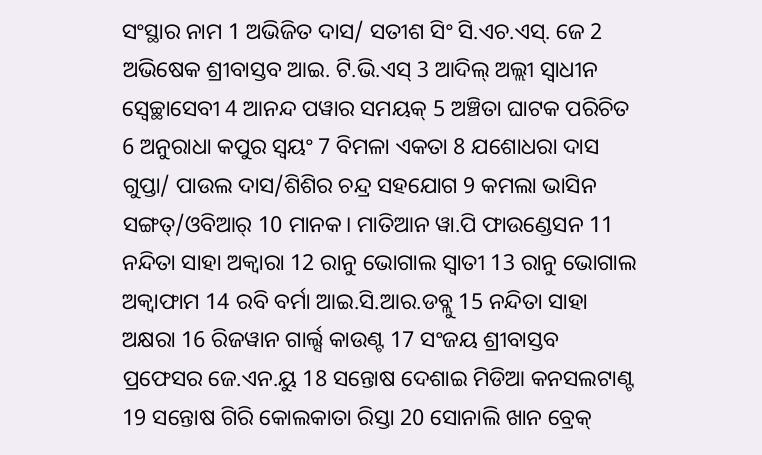ସଂସ୍ଥାର ନାମ 1 ଅଭିଜିତ ଦାସ/ ସତୀଶ ସିଂ ସି.ଏଚ.ଏସ୍. ଜେ 2 ଅଭିଷେକ ଶ୍ରୀବାସ୍ତବ ଆଇ. ଟି.ଭି.ଏସ୍ 3 ଆଦିଲ୍ ଅଲ୍ଲୀ ସ୍ଵାଧୀନ ସ୍ଵେଚ୍ଛାସେବୀ 4 ଆନନ୍ଦ ପୱାର ସମୟକ୍ 5 ଅଞ୍ଚିତା ଘାଟକ ପରିଚିତ 6 ଅନୁରାଧା କପୁର ସ୍ଵୟଂ 7 ବିମଳା ଏକତା 8 ଯଶୋଧରା ଦାସ ଗୁପ୍ତା/ ପାଉଲ ଦାସ/ଶିଶିର ଚନ୍ଦ୍ର ସହଯୋଗ 9 କମଲା ଭାସିନ ସଙ୍ଗତ୍/ଓବିଆର୍ 10 ମାନକ। ମାତିଆନ ୱା.ପି ଫାଉଣ୍ଡେସନ 11 ନନ୍ଦିତା ସାହା ଅକ୍ଵାରା 12 ରାନୁ ଭୋଗାଲ ସ୍ଵାତୀ 13 ରାନୁ ଭୋଗାଲ ଅକ୍ଵାଫାମ 14 ରବି ବର୍ମା ଆଇ.ସି.ଆର.ଡବ୍ଲୁ 15 ନନ୍ଦିତା ସାହା ଅକ୍ଷରା 16 ରିଜୱାନ ଗାର୍ଲ୍ସ କାଉଣ୍ଟ 17 ସଂଜୟ ଶ୍ରୀବାସ୍ତବ ପ୍ରଫେସର ଜେ.ଏନ.ୟୁ 18 ସନ୍ତୋଷ ଦେଶାଇ ମିଡିଆ କନସଲଟାଣ୍ଟ 19 ସନ୍ତୋଷ ଗିରି କୋଲକାତା ରିସ୍ତା 20 ସୋନାଲି ଖାନ ବ୍ରେକ୍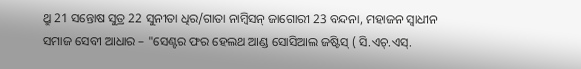ଥ୍ରୁ 21 ସନ୍ତୋଷ ସୁତ୍ର 22 ସୁନୀତା ଧିର/ଗାତା ନାମ୍ବିସନ୍ ଜାଗୋରୀ 23 ବନ୍ଦନା, ମହାଜନ ସ୍ଵାଧୀନ ସମାଜ ସେବୀ ଆଧାର – "ସେଣ୍ଟର ଫର ହେଲଥ ଆଣ୍ଡ ସୋସିଆଲ ଜଷ୍ଟିସ୍ ( ସି.ଏଚ୍.ଏସ୍.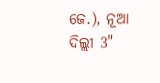ଜେ.), ନୂଆ ଦିଲ୍ଲୀ 3"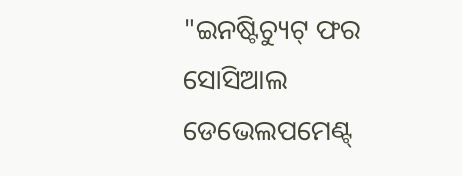"ଇନଷ୍ଟିଚ୍ୟୁଟ୍ ଫର ସୋସିଆଲ ଡେଭେଲପମେଣ୍ଟ୍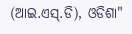(ଆଇ.ଏସ୍.ଡି), ଓଡିଶା"